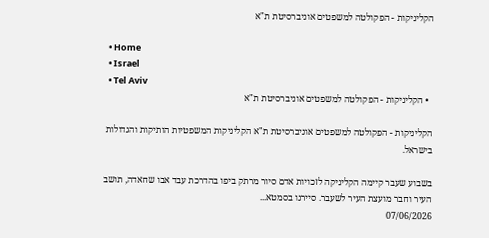הקליניקות - הפקולטה למשפטים אוניברסיטת ת"א

  • Home
  • Israel
  • Tel Aviv
  • הקליניקות - הפקולטה למשפטים אוניברסיטת ת"א

הקליניקות - הפקולטה למשפטים אוניברסיטת ת"א הקליניקות המשפטיות הותיקות והגדולות בישראל.

בשבוע שעבר קיימה הקליניקה לזכויות אדם סיור מרתק ביפו בהדרכת עבד אבו שחאדה, תושב העיר וחבר מועצת העיר לשעבר. סיירנו בסמטא...
07/06/2026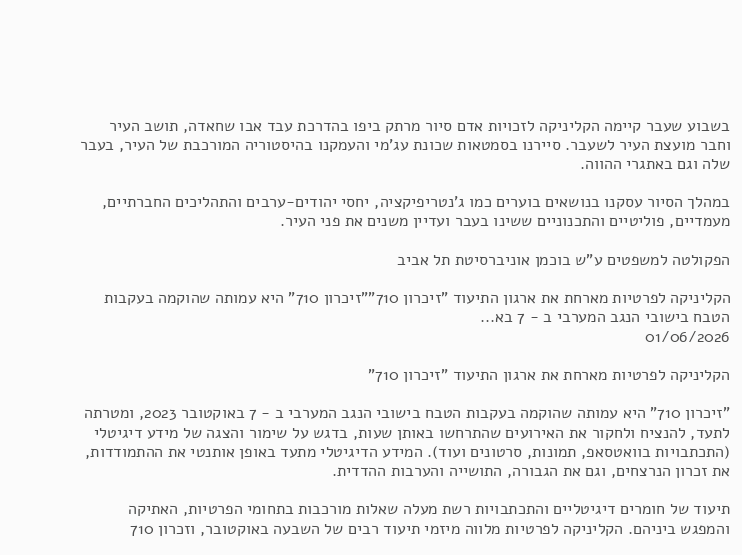בשבוע שעבר קיימה הקליניקה לזכויות אדם סיור מרתק ביפו בהדרכת עבד אבו שחאדה, תושב העיר וחבר מועצת העיר לשעבר. סיירנו בסמטאות שכונת עג'מי והעמקנו בהיסטוריה המורכבת של העיר, בעבר שלה וגם באתגרי ההווה.

במהלך הסיור עסקנו בנושאים בוערים כמו ג'נטריפיקציה, יחסי יהודים-ערבים והתהליכים החברתיים, מעמדיים, פוליטיים והתכנוניים ששינו בעבר ועדיין משנים את פני העיר.

הפקולטה למשפטים ע"ש בוכמן אוניברסיטת תל אביב

הקליניקה לפרטיות מארחת את ארגון התיעוד "זיכרון 710""זיכרון 710" היא עמותה שהוקמה בעקבות הטבח בישובי הנגב המערבי ב - 7 בא...
01/06/2026

הקליניקה לפרטיות מארחת את ארגון התיעוד "זיכרון 710"

"זיכרון 710" היא עמותה שהוקמה בעקבות הטבח בישובי הנגב המערבי ב - 7 באוקטובר 2023, ומטרתה לתעד, להנציח ולחקור את האירועים שהתרחשו באותן שעות, בדגש על שימור והצגה של מידע דיגיטלי (התכתבויות בוואטסאפ, תמונות, סרטונים ועוד). המידע הדיגיטלי מתעד באופן אותנטי את ההתמודדות, את זכרון הנרצחים, וגם את הגבורה, התושייה והערבות ההדדית.

תיעוד של חומרים דיגיטליים והתכתבויות רשת מעלה שאלות מורכבות בתחומי הפרטיות, האתיקה והמפגש ביניהם. הקליניקה לפרטיות מלווה מיזמי תיעוד רבים של השבעה באוקטובר, וזכרון 710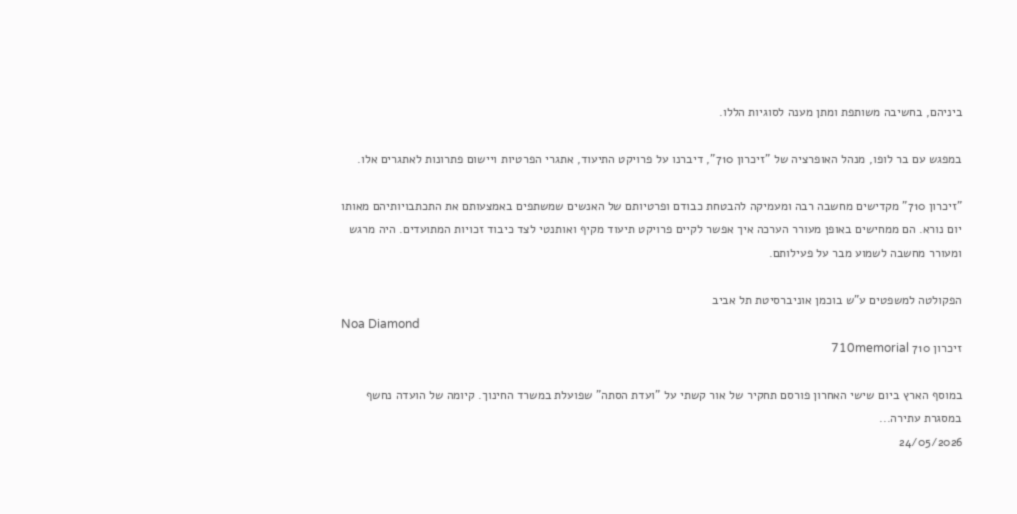ביניהם, בחשיבה משותפת ומתן מענה לסוגיות הללו.

במפגש עם בר לופו, מנהל האופרציה של "זיכרון 710", דיברנו על פרויקט התיעוד, אתגרי הפרטיות ויישום פתרונות לאתגרים אלו.

"זיכרון 710" מקדישים מחשבה רבה ומעמיקה להבטחת כבודם ופרטיותם של האנשים שמשתפים באמצעותם את התכתבויותיהם מאותו יום נורא. הם ממחישים באופן מעורר הערכה איך אפשר לקיים פרויקט תיעוד מקיף ואותנטי לצד כיבוד זכויות המתועדים. היה מרגש ומעורר מחשבה לשמוע מבר על פעילותם.

הפקולטה למשפטים ע"ש בוכמן אוניברסיטת תל אביב
Noa Diamond
זיכרון 710 710memorial

במוסף הארץ ביום שישי האחרון פורסם תחקיר של אור קשתי על "ועדת הסתה" שפועלת במשרד החינוך. קיומה של הועדה נחשף במסגרת עתירה...
24/05/2026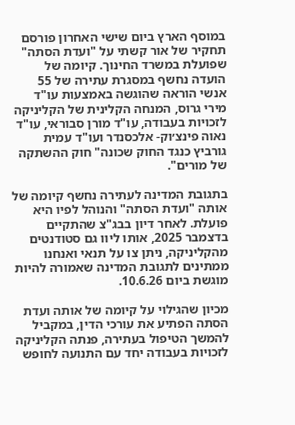במוסף הארץ ביום שישי האחרון פורסם תחקיר של אור קשתי על "ועדת הסתה" שפועלת במשרד החינוך. קיומה של הועדה נחשף במסגרת עתירה של 55 אנשי הוראה שהוגשה באמצעות עו"ד מירי גרוס, המנחה הקלינית של הקליניקה לזכויות בעבודה, עו"ד מורן סבוראי, עו"ד נאוה פינצ׳וק- אלכסנדר ועו"ד עמית גורביץ כנגד החוק שכונה" חוק ההשתקה של מורים".

בתגובת המדינה לעתירה נחשף קיומה של אותה "ועדת הסתה" והנוהל לפיו היא פועלת. לאחר דיון בבג"צ שהתקיים בדצמבר 2025, אותו ליוו גם סטודנטים מהקליניקה, ניתן צו על תנאי ואנחנו ממתינים לתגובת המדינה שאמורה להיות מוגשת ביום 10.6.26.

מכיון שהגילוי על קיומה של אותה ועדת הסתה הפתיע את עורכי הדין, במקביל להמשך הטיפול בעתירה, פנתה הקליניקה לזכויות בעבודה יחד עם התנועה לחופש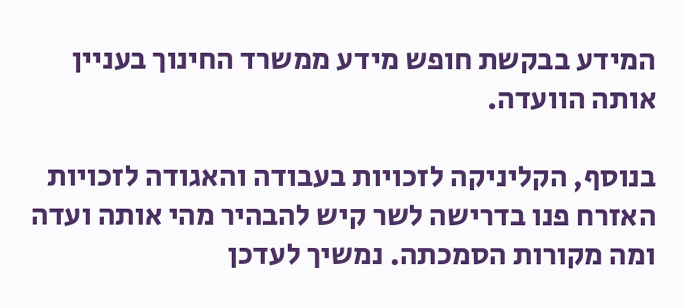המידע בבקשת חופש מידע ממשרד החינוך בעניין אותה הוועדה.

בנוסף, הקליניקה לזכויות בעבודה והאגודה לזכויות האזרח פנו בדרישה לשר קיש להבהיר מהי אותה ועדה ומה מקורות הסמכתה. נמשיך לעדכן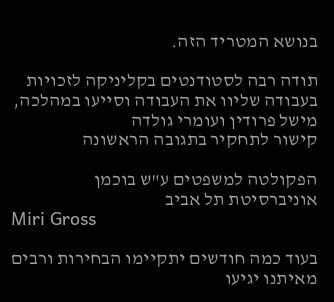בנושא המטריד הזה.

תודה רבה לסטודנטים בקליניקה לזכויות בעבודה שליוו את העבודה וסייעו במהלכה, מישל פרודין ועומרי גולדה
קישור לתחקיר בתגובה הראשונה

הפקולטה למשפטים ע"ש בוכמן אוניברסיטת תל אביב
Miri Gross

בעוד כמה חודשים יתקיימו הבחירות ורבים מאיתנו יגיעו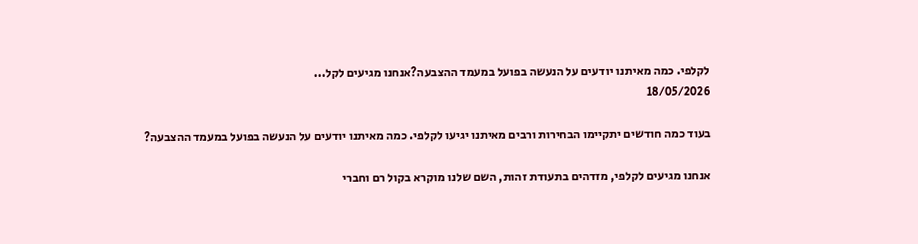לקלפי. כמה מאיתנו יודעים על הנעשה בפועל במעמד ההצבעה?אנחנו מגיעים לקל...
18/05/2026

בעוד כמה חודשים יתקיימו הבחירות ורבים מאיתנו יגיעו לקלפי. כמה מאיתנו יודעים על הנעשה בפועל במעמד ההצבעה?

אנחנו מגיעים לקלפי, מזדהים בתעודת זהות, השם שלנו מוקרא בקול רם וחברי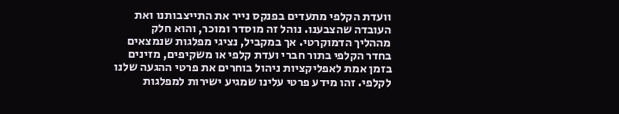וועדת הקלפי מתעדים בפנקס נייר את התייצבותנו ואת העובדה שהצבענו. נוהל זה מוסדר ומוכר, והוא חלק מההליך הדמוקרטי. אך במקביל, נציגי מפלגות שנמצאים בחדר הקלפי בתור חברי ועדת קלפי או משקיפים, מזינים בזמן אמת לאפליקציות ניהול בוחרים את פרטי ההגעה שלנו לקלפי. זהו מידע פרטי עלינו שמגיע ישירות למפלגות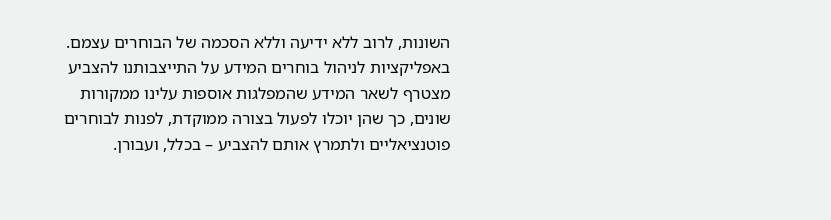השונות, לרוב ללא ידיעה וללא הסכמה של הבוחרים עצמם.
באפליקציות לניהול בוחרים המידע על התייצבותנו להצביע מצטרף לשאר המידע שהמפלגות אוספות עלינו ממקורות שונים, כך שהן יוכלו לפעול בצורה ממוקדת, לפנות לבוחרים פוטנציאליים ולתמרץ אותם להצביע – בכלל, ועבורן.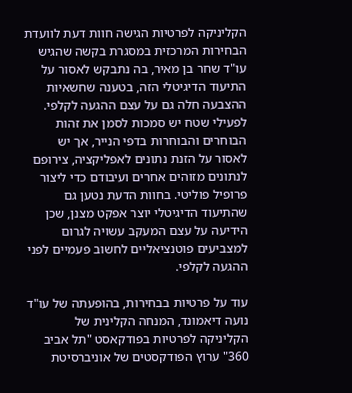הקליניקה לפרטיות הגישה חוות דעת לוועדת הבחירות המרכזית במסגרת בקשה שהגיש עו"ד שחר בן מאיר, בה נתבקש לאסור על התיעוד הדיגיטלי הזה, בטענה שחשאיות ההצבעה חלה גם על עצם ההגעה לקלפי.
לפעילי שטח יש סמכות לסמן את זהות הבוחרים והבוחרות בדפי הנייר, אך יש לאסור על הזנת נתונים לאפליקציה, צירופם לנתונים מזוהים אחרים ועיבודם כדי ליצור פרופיל פוליטי. בחוות הדעת נטען גם שהתיעוד הדיגיטלי יוצר אפקט מצנן, שכן הידיעה על עצם המעקב עשויה לגרום למצביעים פוטנציאליים לחשוב פעמיים לפני ההגעה לקלפי.

עוד על פרטיות בבחירות, בהופעתה של עו"ד נועה דיאמונד, המנחה הקלינית של הקליניקה לפרטיות בפודקאסט "תל אביב 360" ערוץ הפודקסטים של אוניברסיטת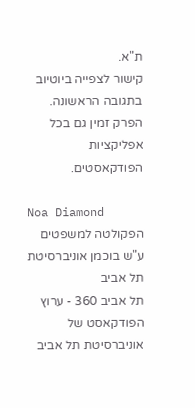ת"א.
קישור לצפייה ביוטיוב בתגובה הראשונה. הפרק זמין גם בכל אפליקציות הפודקאסטים.

Noa Diamond
הפקולטה למשפטים ע"ש בוכמן אוניברסיטת תל אביב
תל אביב 360 - ערוץ הפודקאסט של אוניברסיטת תל אביב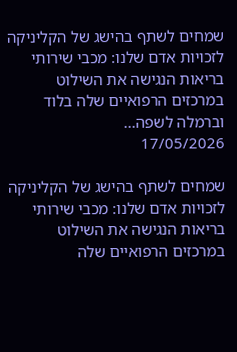שמחים לשתף בהישג של הקליניקה לזכויות אדם שלנו: מכבי שירותי בריאות הנגישה את השילוט במרכזים הרפואיים שלה בלוד וברמלה לשפה...
17/05/2026

שמחים לשתף בהישג של הקליניקה לזכויות אדם שלנו: מכבי שירותי בריאות הנגישה את השילוט במרכזים הרפואיים שלה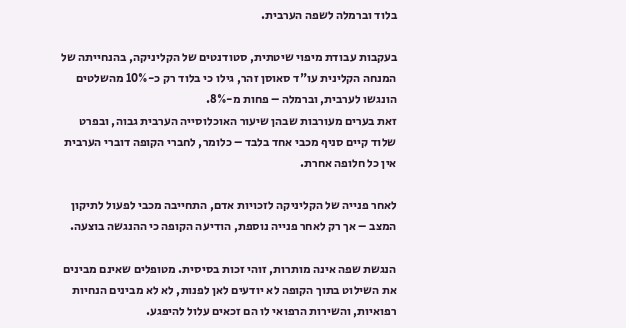בלוד וברמלה לשפה הערבית.

בעקבות עבודת מיפוי שיטתית, סטודנטים של הקליניקה, בהנחייתה של המנחה הקלינית עו"ד סאוסן זהר, גילו כי בלוד רק כ-10% מהשלטים הונגשו לערבית, וברמלה – פחות מ-8%.
זאת בערים מעורבות שבהן שיעור האוכלוסייה הערבית גבוה, ובפרט שלוד קיים סניף מכבי אחד בלבד – כלומר, לחברי הקופה דוברי הערבית אין כל חלופה אחרת.

לאחר פנייה של הקליניקה לזכויות אדם, התחייבה מכבי לפעול לתיקון המצב – אך רק לאחר פנייה נוספת, הודיעה הקופה כי ההנגשה בוצעה.

הנגשת שפה אינה מותרות, זוהי זכות בסיסית. מטופלים שאינם מבינים את השילוט בתוך הקופה לא יודעים לאן לפנות, לא לא מבינים הנחיות רפואיות, והשירות הרפואי לו הם זכאים עלול להיפגע.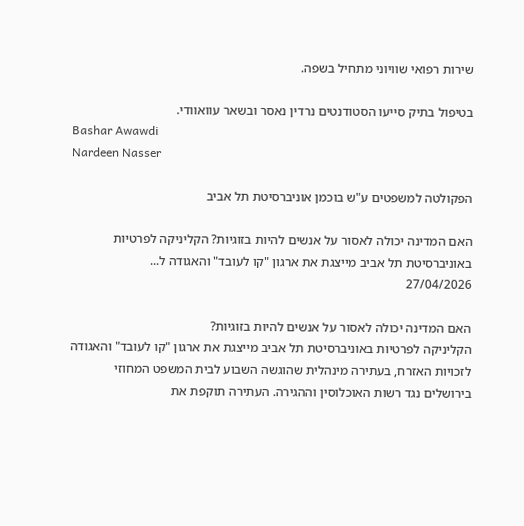שירות רפואי שוויוני מתחיל בשפה.

בטיפול בתיק סייעו הסטודנטים נרדין נאסר ובשאר עוואוודי.
Bashar Awawdi
Nardeen Nasser

הפקולטה למשפטים ע"ש בוכמן אוניברסיטת תל אביב

האם המדינה יכולה לאסור על אנשים להיות בזוגיות? הקליניקה לפרטיות באוניברסיטת תל אביב מייצגת את ארגון "קו לעובד" והאגודה ל...
27/04/2026

האם המדינה יכולה לאסור על אנשים להיות בזוגיות?
הקליניקה לפרטיות באוניברסיטת תל אביב מייצגת את ארגון "קו לעובד" והאגודה לזכויות האזרח, בעתירה מינהלית שהוגשה השבוע לבית המשפט המחוזי בירושלים נגד רשות האוכלוסין וההגירה. העתירה תוקפת את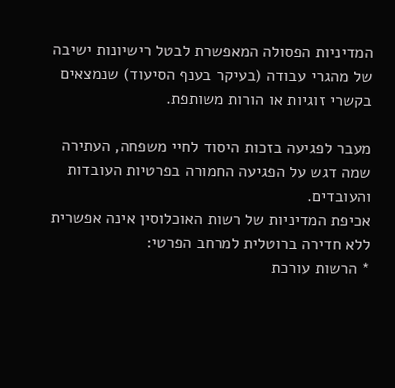המדיניות הפסולה המאפשרת לבטל רישיונות ישיבה של מהגרי עבודה (בעיקר בענף הסיעוד) שנמצאים בקשרי זוגיות או הורות משותפת.

מעבר לפגיעה בזכות היסוד לחיי משפחה, העתירה שמה דגש על הפגיעה החמורה בפרטיות העובדות והעובדים.
אכיפת המדיניות של רשות האוכלוסין אינה אפשרית ללא חדירה ברוטלית למרחב הפרטי:
* הרשות עורכת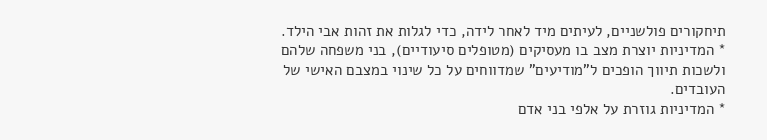תיחקורים פולשניים, לעיתים מיד לאחר לידה, כדי לגלות את זהות אבי הילד.
* המדיניות יוצרת מצב בו מעסיקים (מטופלים סיעודיים), בני משפחה שלהם ולשכות תיווך הופכים ל"מודיעים" שמדווחים על כל שינוי במצבם האישי של העובדים.
* המדיניות גוזרת על אלפי בני אדם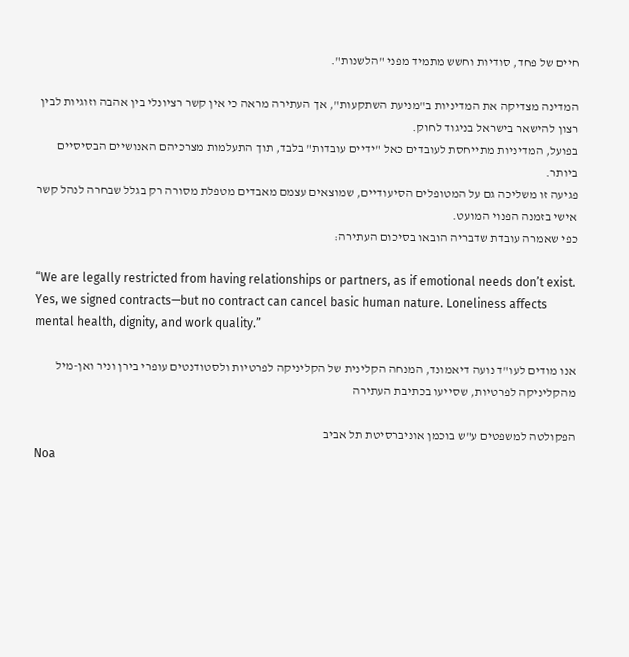חיים של פחד, סודיות וחשש מתמיד מפני "הלשנות".

המדינה מצדיקה את המדיניות ב"מניעת השתקעות", אך העתירה מראה כי אין קשר רציונלי בין אהבה וזוגיות לבין רצון להישאר בישראל בניגוד לחוק.
בפועל, המדיניות מתייחסת לעובדים כאל "ידיים עובדות" בלבד, תוך התעלמות מצרכיהם האנושיים הבסיסיים ביותר.
פגיעה זו משליכה גם על המטופלים הסיעודיים, שמוצאים עצמם מאבדים מטפלת מסורה רק בגלל שבחרה לנהל קשר אישי בזמנה הפנוי המועט.
כפי שאמרה עובדת שדבריה הובאו בסיכום העתירה:

“We are legally restricted from having relationships or partners, as if emotional needs don’t exist. Yes, we signed contracts—but no contract can cancel basic human nature. Loneliness affects mental health, dignity, and work quality.”

אנו מודים לעו"ד נועה דיאמונד, המנחה הקלינית של הקליניקה לפרטיות ולסטודנטים עופרי בירן וניר ואן-מיל מהקליניקה לפרטיות, שסייעו בכתיבת העתירה

הפקולטה למשפטים ע"ש בוכמן אוניברסיטת תל אביב
Noa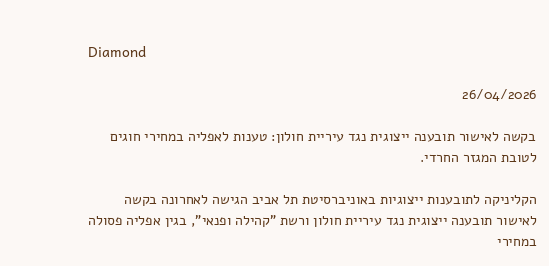Diamond

26/04/2026

בקשה לאישור תובענה ייצוגית נגד עיריית חולון: טענות לאפליה במחירי חוגים לטובת המגזר החרדי.

הקליניקה לתובענות ייצוגיות באוניברסיטת תל אביב הגישה לאחרונה בקשה לאישור תובענה ייצוגית נגד עיריית חולון ורשת "קהילה ופנאי", בגין אפליה פסולה במחירי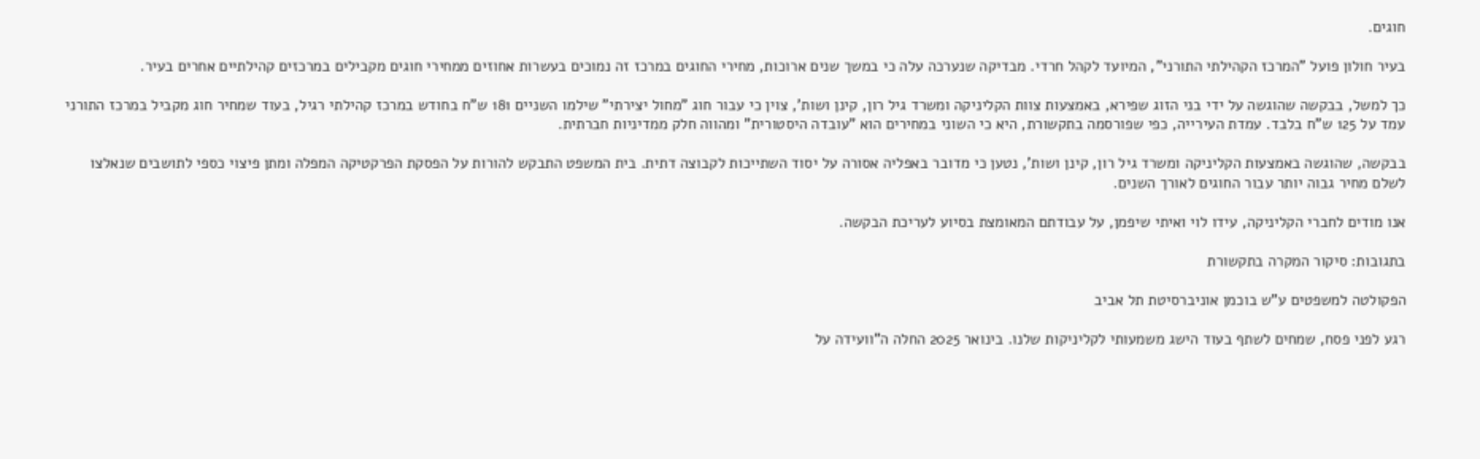חוגים.

בעיר חולון פועל "המרכז הקהילתי התורני", המיועד לקהל חרדי. מבדיקה שנערכה עלה כי במשך שנים ארוכות, מחירי החוגים במרכז זה נמוכים בעשרות אחוזים ממחירי חוגים מקבילים במרכזים קהילתיים אחרים בעיר.

כך למשל, בבקשה שהוגשה על ידי בני הזוג שפירא, באמצעות צוות הקליניקה ומשרד גיל רון, קינן ושות', צוין כי עבור חוג "מחול יצירתי" שילמו השניים 181 ש"ח בחודש במרכז קהילתי רגיל, בעוד שמחיר חוג מקביל במרכז התורני עמד על 125 ש"ח בלבד. עמדת העירייה, כפי שפורסמה בתקשורת, היא כי השוני במחירים הוא "עובדה היסטורית" ומהווה חלק ממדיניות חברתית.

בבקשה, שהוגשה באמצעות הקליניקה ומשרד גיל רון, קינן ושות', נטען כי מדובר באפליה אסורה על יסוד השתייכות לקבוצה דתית. בית המשפט התבקש להורות על הפסקת הפרקטיקה המפלה ומתן פיצוי כספי לתושבים שנאלצו לשלם מחיר גבוה יותר עבור החוגים לאורך השנים.

אנו מודים לחברי הקליניקה, עידו לוי ואיתי שיפמן, על עבודתם המאומצת בסיוע לעריכת הבקשה.

בתגובות: סיקור המקרה בתקשורת

הפקולטה למשפטים ע"ש בוכמן אוניברסיטת תל אביב

רגע לפני פסח, שמחים לשתף בעוד הישג משמעותי לקליניקות שלנו. בינואר 2025 החלה ה"וועידה על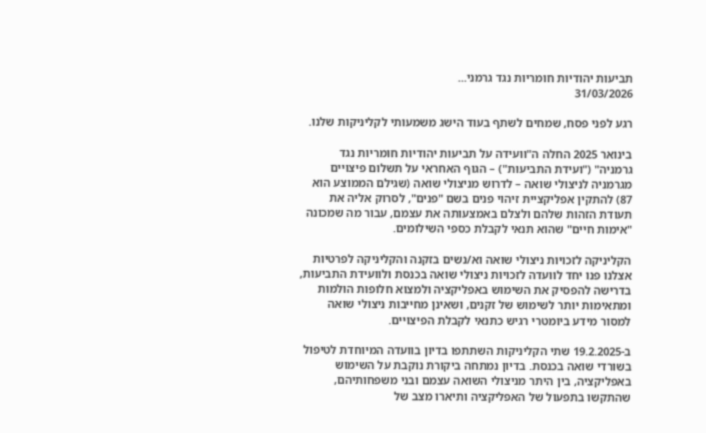תביעות יהודיות חומריות נגד גרמני...
31/03/2026

רגע לפני פסח, שמחים לשתף בעוד הישג משמעותי לקליניקות שלנו.

בינואר 2025 החלה ה"וועידה על תביעות יהודיות חומריות נגד גרמניה" ("ועידת התביעות") – הגוף האחראי על תשלום פיצויים מגרמניה לניצולי שואה – לדרוש מניצולי שואה (שגילם הממוצע הוא 87) להתקין אפליקציית זיהוי פנים בשם "פנים", לסרוק אליה את תעודת הזהות שלהם ולצלם באמצעותה את עצמם, עבור מה שמכונה "אימות חיים" שהוא תנאי לקבלת כספי השילומים.

הקליניקה לזכויות ניצולי שואה וא/נשים בזקנה והקליניקה לפרטיות אצלנו פנו יחד לוועדה לזכויות ניצולי שואה בכנסת ולוועידת התביעות, בדרישה להפסיק את השימוש באפליקציה ולמצוא חלופות הולמות ומתאימות יותר לשימוש של זקנים, ושאינן מחייבות ניצולי שואה למסור מידע ביומטרי רגיש כתנאי לקבלת הפיצויים.

ב-19.2.2025 שתי הקליניקות השתתפו בדיון בוועדה המיוחדת לטיפול בשורדי שואה בכנסת. בדיון נמתחה ביקורת נוקבת על השימוש באפליקציה, בין היתר מניצולי השואה עצמם ובני משפחותיהם, שהתקשו בתפעול של האפליקציה ותיארו מצב של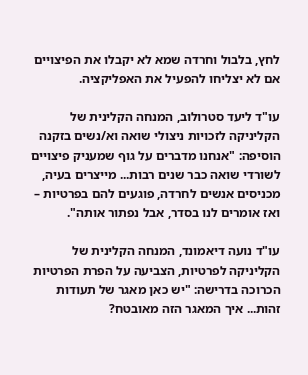לחץ, בלבול וחרדה שמא לא יקבלו את הפיצויים אם לא יצליחו להפעיל את האפליקציה.

עו"ד ליעד סטרולוב, המנחה הקלינית של הקליניקה לזכויות ניצולי שואה וא/נשים בזקנה הוסיפה: "אנחנו מדברים על גוף שמעניק פיצויים לשורדי שואה כבר שנים רבות... מייצרים בעיה, מכניסים אנשים לחרדה, פוגעים להם בפרטיות – ואז אומרים לנו בסדר, אבל נפתור אותה".

עו"ד נועה דיאמונד, המנחה הקלינית של הקליניקה לפרטיות, הצביעה על הפרת הפרטיות הכרוכה בדרישה: "יש כאן מאגר של תעודות זהות... איך המאגר הזה מאובטח?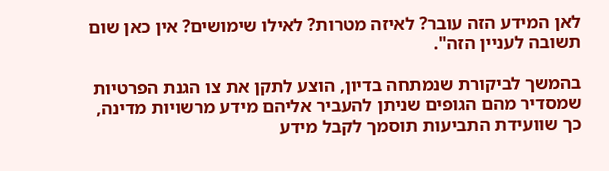לאן המידע הזה עובר? לאיזה מטרות? לאילו שימושים? אין כאן שום תשובה לעניין הזה".

בהמשך לביקורת שנמתחה בדיון, הוצע לתקן את צו הגנת הפרטיות שמסדיר מהם הגופים שניתן להעביר אליהם מידע מרשויות מדינה, כך שוועידת התביעות תוסמך לקבל מידע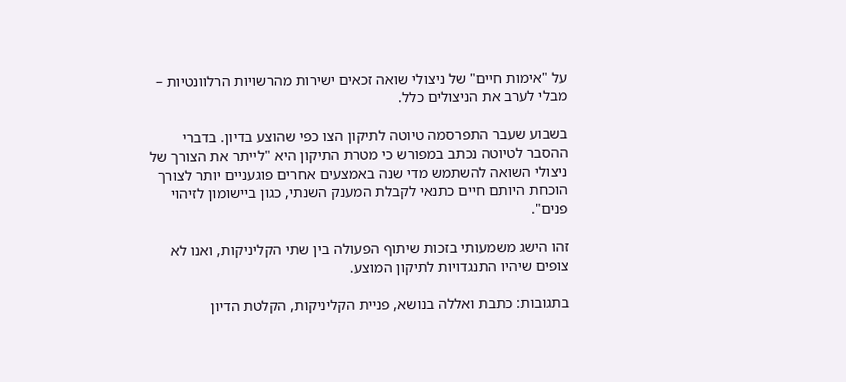על "אימות חיים" של ניצולי שואה זכאים ישירות מהרשויות הרלוונטיות – מבלי לערב את הניצולים כלל.

בשבוע שעבר התפרסמה טיוטה לתיקון הצו כפי שהוצע בדיון. בדברי ההסבר לטיוטה נכתב במפורש כי מטרת התיקון היא "לייתר את הצורך של ניצולי השואה להשתמש מדי שנה באמצעים אחרים פוגעניים יותר לצורך הוכחת היותם חיים כתנאי לקבלת המענק השנתי, כגון ביישומון לזיהוי פנים".

זהו הישג משמעותי בזכות שיתוף הפעולה בין שתי הקליניקות, ואנו לא צופים שיהיו התנגדויות לתיקון המוצע.

בתגובות: כתבת ואללה בנושא, פניית הקליניקות, הקלטת הדיון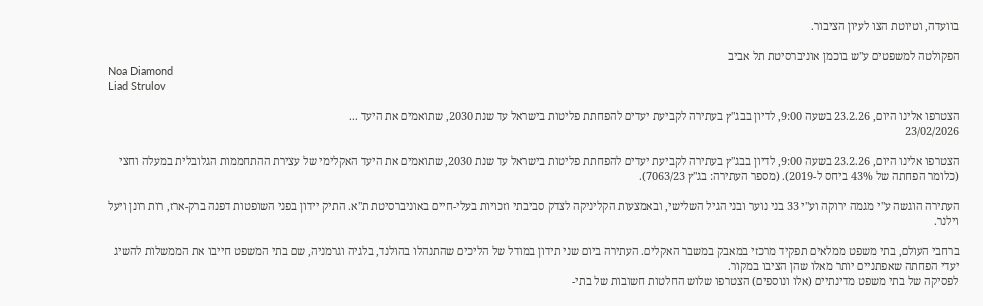בוועדה, וטיוטת הצו לעיון הציבור.

הפקולטה למשפטים ע"ש בוכמן אוניברסיטת תל אביב
Noa Diamond
Liad Strulov

הצטרפו אלינו היום, 23.2.26 בשעה 9:00, לדיון בבג"ץ בעתירה לקביעת יעדים להפחתת פליטות בישראל עד שנת 2030, שתואמים את היעד ...
23/02/2026

הצטרפו אלינו היום, 23.2.26 בשעה 9:00, לדיון בבג"ץ בעתירה לקביעת יעדים להפחתת פליטות בישראל עד שנת 2030, שתואמים את היעד האקלימי של עצירת ההתחממות הגלובלית במעלה וחצי (כלומר הפחתה של 43% ביחס ל-2019). (מספר העתירה: בג"ץ 7063/23).

העתירה הוגשה ע"י מגמה ירוקה וע"י 33 בני נוער ובני הגיל השלישי, ובאמצעות הקליניקה לצדק סביבתי וזכויות בעלי-חיים באוניברסיטת ת"א. התיק יידון בפני השופטות דפנה ברק-ארז, רות רונן ויעל וילנר.

ברחבי העולם, בתי משפט ממלאים תפקיד מרכזי במאבק במשבר האקלים. העתירה ביום שני תידון במודל של הליכים שהתנהלו בהולנד, בלגיה וגרמניה, שם בתי המשפט חייבו את הממשלות להשיג יעדי הפחתה שאפתניים יותר מאלו שהן הציבו במקור.
לפסיקה של בתי משפט מדינתיים (אלו ונוספים) הצטרפו שלוש החלטות חשובות של בתי-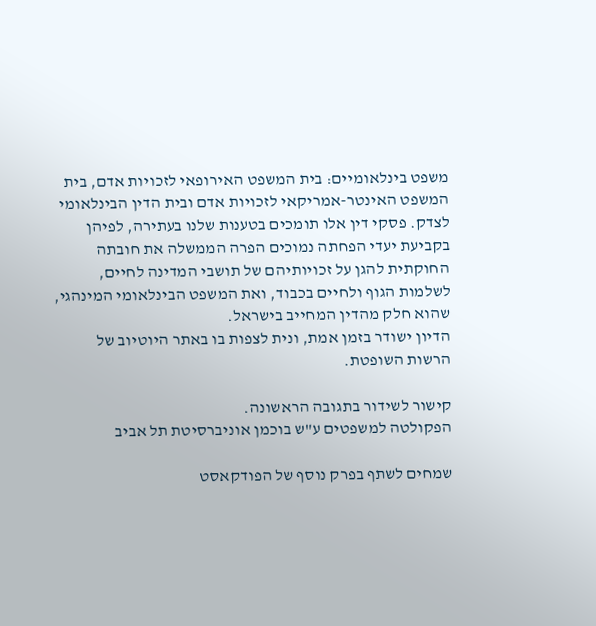משפט בינלאומיים: בית המשפט האירופאי לזכויות אדם, בית המשפט האינטר-אמריקאי לזכויות אדם ובית הדין הבינלאומי לצדק. פסקי דין אלו תומכים בטענות שלנו בעתירה, לפיהן בקביעת יעדי הפחתה נמוכים הפרה הממשלה את חובתה החוקתית להגן על זכויותיהם של תושבי המדינה לחיים, לשלמות הגוף ולחיים בכבוד, ואת המשפט הבינלאומי המינהגי, שהוא חלק מהדין המחייב בישראל.
הדיון ישודר בזמן אמת, ונית לצפות בו באתר היוטיוב של הרשות השופטת.

קישור לשידור בתגובה הראשונה.
הפקולטה למשפטים ע"ש בוכמן אוניברסיטת תל אביב

שמחים לשתף בפרק נוסף של הפודקאסט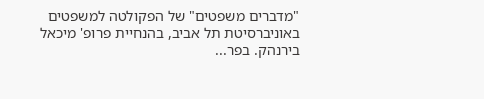"מדברים משפטים" של הפקולטה למשפטים באוניברסיטת תל אביב, בהנחיית פרופ' מיכאל בירנהק. בפר...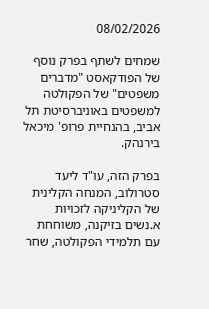08/02/2026

שמחים לשתף בפרק נוסף של הפודקאסט "מדברים משפטים" של הפקולטה למשפטים באוניברסיטת תל אביב, בהנחיית פרופ' מיכאל בירנהק.

בפרק הזה, עו"ד ליעד סטרולוב, המנחה הקלינית של הקליניקה לזכויות א.נשים בזיקנה, משוחחת עם תלמידי הפקולטה, שחר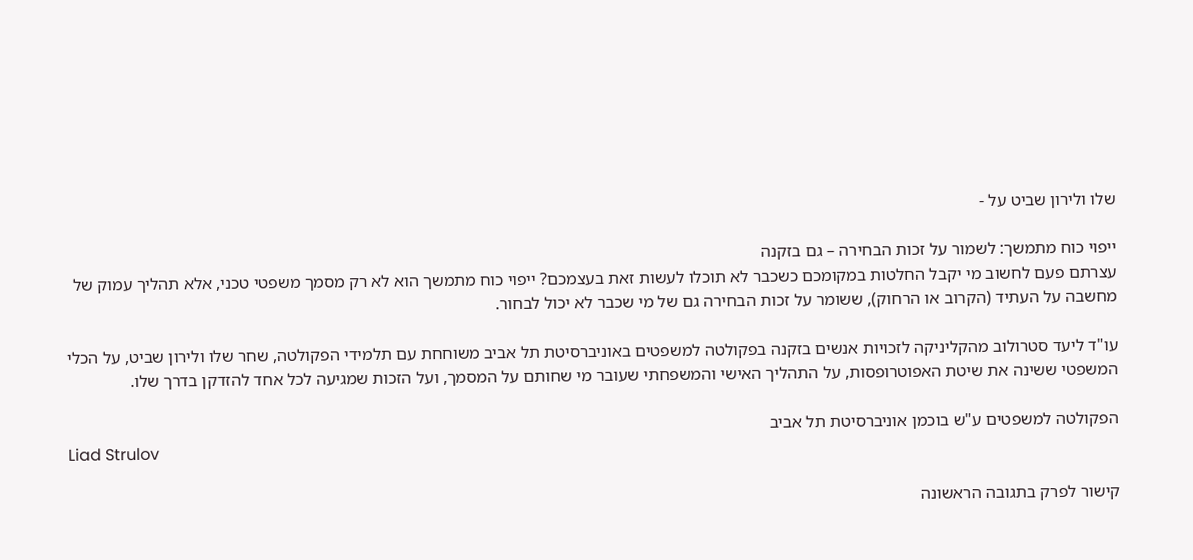שלו ולירון שביט על -

ייפוי כוח מתמשך: לשמור על זכות הבחירה – גם בזקנה
עצרתם פעם לחשוב מי יקבל החלטות במקומכם כשכבר לא תוכלו לעשות זאת בעצמכם? ייפוי כוח מתמשך הוא לא רק מסמך משפטי טכני, אלא תהליך עמוק של מחשבה על העתיד (הקרוב או הרחוק), ששומר על זכות הבחירה גם של מי שכבר לא יכול לבחור.

עו"ד ליעד סטרולוב מהקליניקה לזכויות אנשים בזקנה בפקולטה למשפטים באוניברסיטת תל אביב משוחחת עם תלמידי הפקולטה, שחר שלו ולירון שביט, על הכלי המשפטי ששינה את שיטת האפוטרופסות, על התהליך האישי והמשפחתי שעובר מי שחותם על המסמך, ועל הזכות שמגיעה לכל אחד להזדקן בדרך שלו.

הפקולטה למשפטים ע"ש בוכמן אוניברסיטת תל אביב
Liad Strulov

קישור לפרק בתגובה הראשונה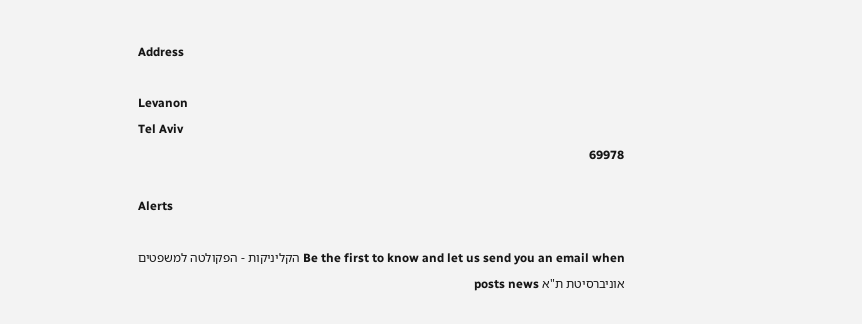Address

Levanon
Tel Aviv
69978

Alerts

Be the first to know and let us send you an email when הקליניקות - הפקולטה למשפטים אוניברסיטת ת"א posts news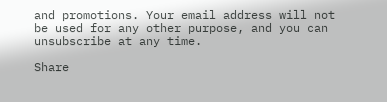and promotions. Your email address will not be used for any other purpose, and you can unsubscribe at any time.

Share